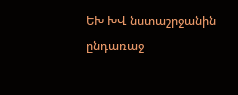ԵԽ ԽՎ նստաշրջանին ընդառաջ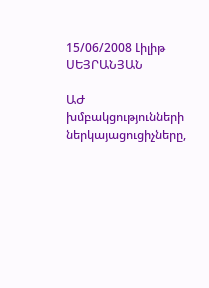15/06/2008 Լիլիթ ՍԵՅՐԱՆՅԱՆ

ԱԺ խմբակցությունների ներկայացուցիչները,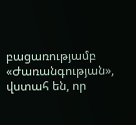բացառությամբ «Ժառանգության», վստահ են, որ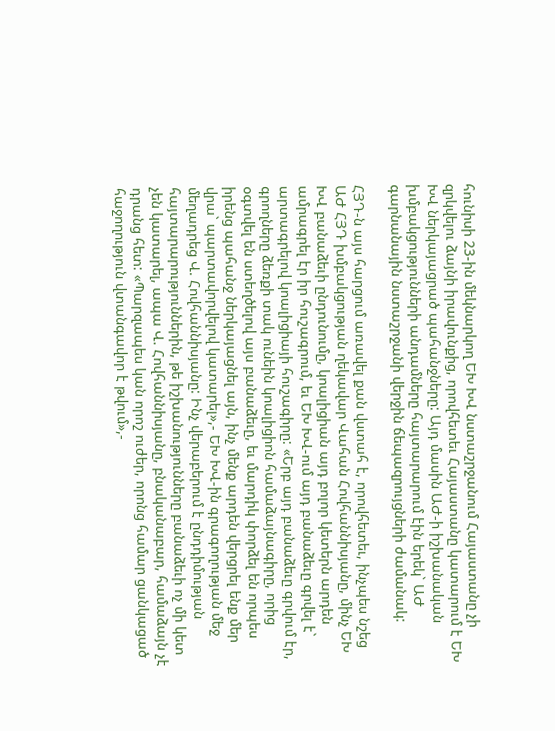հունիսի 23-ին մեկնարկող ԵԽ ԽՎ նստաշրջանում Հայաստանը չի զրկվելու ձայնի իրավունքից, որովհետեւ Հայաստանը կատարում է ԵԽ ԽՎ ներկայացրած պահանջները: Այդ մասին ԱԺ-ի իշխանական խմբակցությունների անդամները հայտարարում էին երեկ` ԱԺ գարնանային նստաշրջանի վերջին ճեպազրույցների ժամանակ:

ՀՅԴ-ն այս հարցում առավել քան վստահ է, որովհետեւ, ինչպես նշեց ԱԺ ՀՅԴ խմբակցության ղեկավար Վահան Հովհաննիսյանը, մինչ ԵԽ ԽՎ բանաձեւի ընդունումը, կոալիցիան այդ բոլոր կետերն արդեն ամրագրել էր իր հուշագրում, եւ ԵԽ ԽՎ-ում այդ բանաձեւը գրվել է` արտագրելով կոալիցիայի հուշագիրը: «Երբ այդ բանաձեւը գրվում էր, գրողները ձեռքի տակ ունեին կոալիցիոն համաձայնագիրը, որից օգտվել են ստեղծելով այս բանաձեւը, եւ մարդիկ փորձել են որպես իրենց պահանջ ներկայացնել այն, ինչ մենք արդեն վերցրել ենք մեր վրա` պարտավորվելով կատարել»,- ԵԽ ԽՎ-ին գրագողության մեջ մեղադրեց Վ. Հովհաննիսյանը: Ինչ վերաբերում է ընդդիմության հայտարարություններին, թե իշխանությունները բանաձեւի ոչ մի կետ չեն կատարել, ապա Վ. Հովհաննիսյանը, բնականաբար, համաձայն չէ դրանց հետ: «Պարզապես կան որոշ ուժեր, որոնց համար ցանկացած հաջողություն վտանգավոր է թվում»,-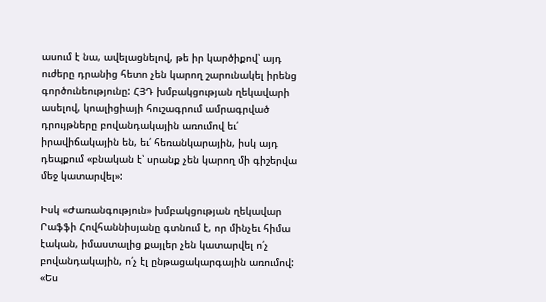ասում է նա, ավելացնելով, թե իր կարծիքով՝ այդ ուժերը դրանից հետո չեն կարող շարունակել իրենց գործունեությունը: ՀՅԴ խմբակցության ղեկավարի ասելով, կոալիցիայի հուշագրում ամրագրված դրույթները բովանդակային առումով եւ՛ իրավիճակային են, եւ՛ հեռանկարային, իսկ այդ դեպքում «բնական է՝ սրանք չեն կարող մի գիշերվա մեջ կատարվել»:

Իսկ «Ժառանգություն» խմբակցության ղեկավար Րաֆֆի Հովհաննիսյանը գտնում է, որ մինչեւ հիմա էական, իմաստալից քայլեր չեն կատարվել ո՛չ բովանդակային, ո՛չ էլ ընթացակարգային առումով: «Ես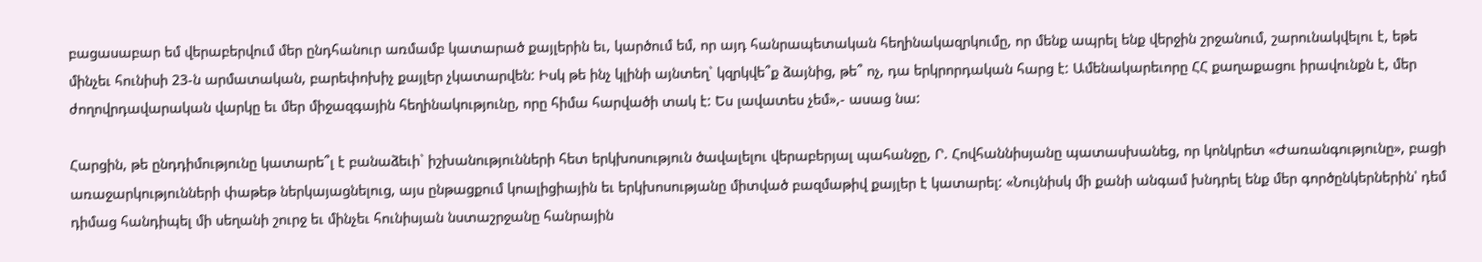բացասաբար եմ վերաբերվում մեր ընդհանուր առմամբ կատարած քայլերին եւ, կարծում եմ, որ այդ հանրապետական հեղինակազրկումը, որ մենք ապրել ենք վերջին շրջանում, շարունակվելու է, եթե մինչեւ հունիսի 23-ն արմատական, բարեփոխիչ քայլեր չկատարվեն: Իսկ թե ինչ կլինի այնտեղ` կզրկվե՞ք ձայնից, թե՞ ոչ, դա երկրորդական հարց է: Ամենակարեւորը ՀՀ քաղաքացու իրավունքն է, մեր ժողովրդավարական վարկը եւ մեր միջազգային հեղինակությունը, որը հիմա հարվածի տակ է: Ես լավատես չեմ»,- ասաց նա:

Հարցին, թե ընդդիմությունը կատարե՞լ է բանաձեւի` իշխանությունների հետ երկխոսություն ծավալելու վերաբերյալ պահանջը, Ր. Հովհաննիսյանը պատասխանեց, որ կոնկրետ «Ժառանգությունը», բացի առաջարկությունների փաթեթ ներկայացնելուց, այս ընթացքում կոալիցիային եւ երկխոսությանը միտված բազմաթիվ քայլեր է կատարել: «Նույնիսկ մի քանի անգամ խնդրել ենք մեր գործընկերներին՝ դեմ դիմաց հանդիպել մի սեղանի շուրջ եւ մինչեւ հունիսյան նստաշրջանը հանրային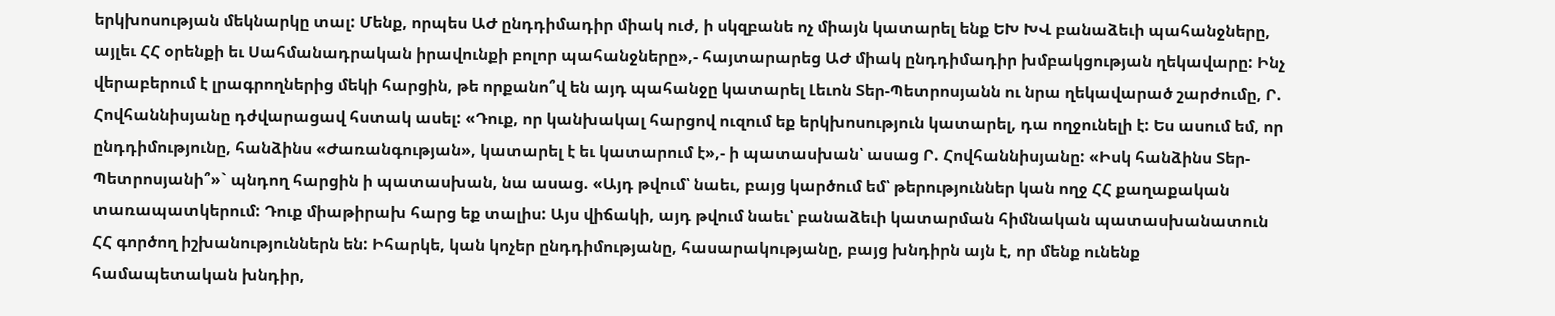երկխոսության մեկնարկը տալ: Մենք, որպես ԱԺ ընդդիմադիր միակ ուժ, ի սկզբանե ոչ միայն կատարել ենք ԵԽ ԽՎ բանաձեւի պահանջները, այլեւ ՀՀ օրենքի եւ Սահմանադրական իրավունքի բոլոր պահանջները»,- հայտարարեց ԱԺ միակ ընդդիմադիր խմբակցության ղեկավարը: Ինչ վերաբերում է լրագրողներից մեկի հարցին, թե որքանո՞վ են այդ պահանջը կատարել Լեւոն Տեր-Պետրոսյանն ու նրա ղեկավարած շարժումը, Ր. Հովհաննիսյանը դժվարացավ հստակ ասել: «Դուք, որ կանխակալ հարցով ուզում եք երկխոսություն կատարել, դա ողջունելի է: Ես ասում եմ, որ ընդդիմությունը, հանձինս «Ժառանգության», կատարել է եւ կատարում է»,- ի պատասխան՝ ասաց Ր. Հովհաննիսյանը: «Իսկ հանձինս Տեր-Պետրոսյանի՞»` պնդող հարցին ի պատասխան, նա ասաց. «Այդ թվում՝ նաեւ, բայց կարծում եմ՝ թերություններ կան ողջ ՀՀ քաղաքական տառապատկերում: Դուք միաթիրախ հարց եք տալիս: Այս վիճակի, այդ թվում նաեւ՝ բանաձեւի կատարման հիմնական պատասխանատուն ՀՀ գործող իշխանություններն են: Իհարկե, կան կոչեր ընդդիմությանը, հասարակությանը, բայց խնդիրն այն է, որ մենք ունենք համապետական խնդիր,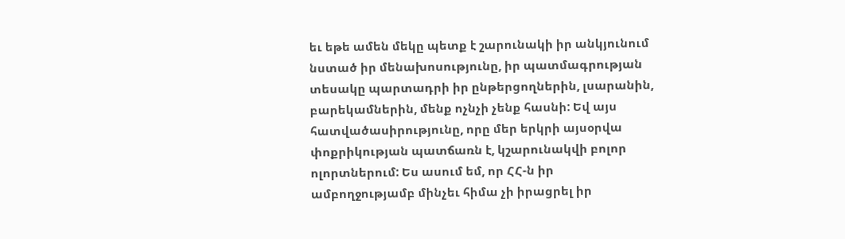եւ եթե ամեն մեկը պետք է շարունակի իր անկյունում նստած իր մենախոսությունը, իր պատմագրության տեսակը պարտադրի իր ընթերցողներին, լսարանին, բարեկամներին, մենք ոչնչի չենք հասնի: Եվ այս հատվածասիրությունը, որը մեր երկրի այսօրվա փոքրիկության պատճառն է, կշարունակվի բոլոր ոլորտներում: Ես ասում եմ, որ ՀՀ-ն իր ամբողջությամբ մինչեւ հիմա չի իրացրել իր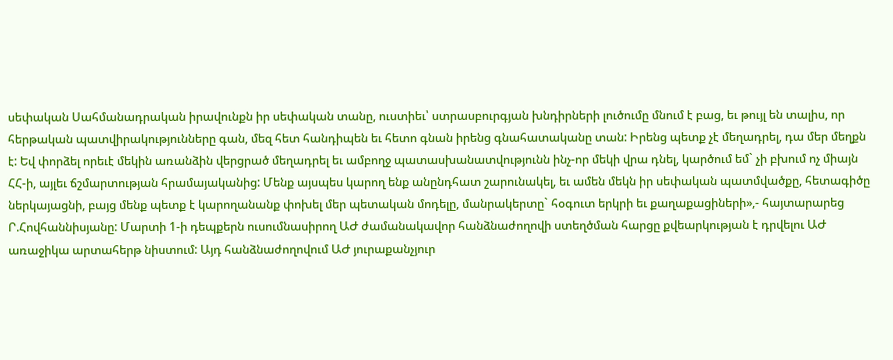սեփական Սահմանադրական իրավունքն իր սեփական տանը, ուստիեւ՝ ստրասբուրգյան խնդիրների լուծումը մնում է բաց, եւ թույլ են տալիս, որ հերթական պատվիրակությունները գան, մեզ հետ հանդիպեն եւ հետո գնան իրենց գնահատականը տան: Իրենց պետք չէ մեղադրել, դա մեր մեղքն է: Եվ փորձել որեւէ մեկին առանձին վերցրած մեղադրել եւ ամբողջ պատասխանատվությունն ինչ-որ մեկի վրա դնել, կարծում եմ` չի բխում ոչ միայն ՀՀ-ի, այլեւ ճշմարտության հրամայականից: Մենք այսպես կարող ենք անընդհատ շարունակել, եւ ամեն մեկն իր սեփական պատմվածքը, հետագիծը ներկայացնի, բայց մենք պետք է կարողանանք փոխել մեր պետական մոդելը, մանրակերտը` հօգուտ երկրի եւ քաղաքացիների»,- հայտարարեց Ր.Հովհաննիսյանը: Մարտի 1-ի դեպքերն ուսումնասիրող ԱԺ ժամանակավոր հանձնաժողովի ստեղծման հարցը քվեարկության է դրվելու ԱԺ առաջիկա արտահերթ նիստում: Այդ հանձնաժողովում ԱԺ յուրաքանչյուր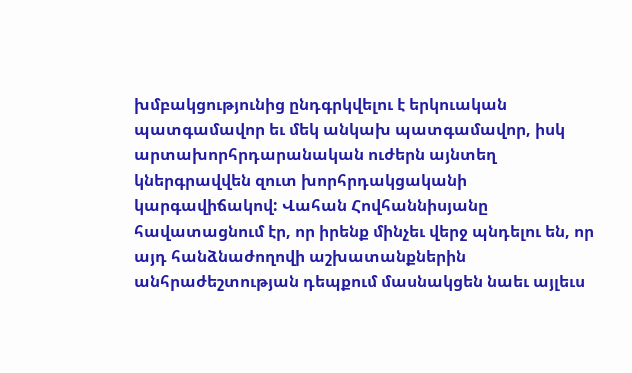խմբակցությունից ընդգրկվելու է երկուական պատգամավոր եւ մեկ անկախ պատգամավոր, իսկ արտախորհրդարանական ուժերն այնտեղ կներգրավվեն զուտ խորհրդակցականի կարգավիճակով: Վահան Հովհաննիսյանը հավատացնում էր, որ իրենք մինչեւ վերջ պնդելու են, որ այդ հանձնաժողովի աշխատանքներին անհրաժեշտության դեպքում մասնակցեն նաեւ այլեւս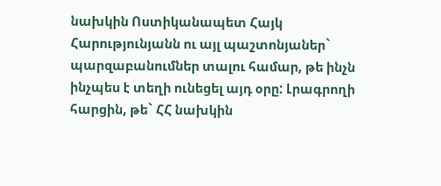նախկին Ոստիկանապետ Հայկ Հարությունյանն ու այլ պաշտոնյաներ` պարզաբանումներ տալու համար, թե ինչն ինչպես է տեղի ունեցել այդ օրը: Լրագրողի հարցին, թե` ՀՀ նախկին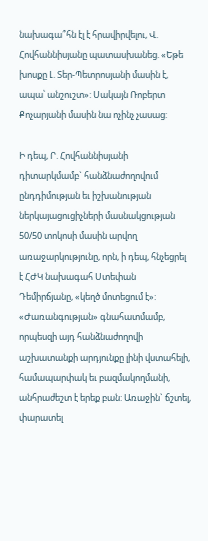նախագա՞հն էլ է հրավիրվելու, Վ. Հովհաննիսյանը պատասխանեց. «Եթե խոսքը Լ. Տեր-Պետրոսյանի մասին է, ապա՝ անշուշտ»: Սակայն Ռոբերտ Քոչարյանի մասին նա ոչինչ չասաց:

Ի դեպ, Ր. Հովհաննիսյանի դիտարկմամբ` հանձնաժողովում ընդդիմության եւ իշխանության ներկայացուցիչների մասնակցության 50/50 տոկոսի մասին արվող առաջարկությունը, որն, ի դեպ, հնչեցրել է ՀԺԿ նախագահ Ստեփան Դեմիրճյանը, «կեղծ մոտեցում է»: «Ժառանգության» գնահատմամբ, որպեսզի այդ հանձնաժողովի աշխատանքի արդյունքը լինի վստահելի, համապարփակ եւ բազմակողմանի, անհրաժեշտ է երեք բան: Առաջին` ճշտել, փարատել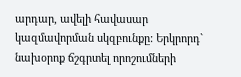արդար, ավելի հավասար կազմավորման սկզբունքը: Երկրորդ` նախօրոք ճշգրտել որոշումների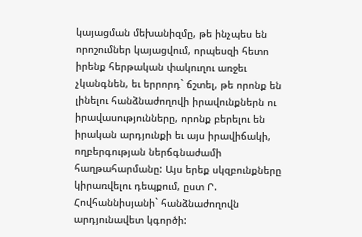կայացման մեխանիզմը, թե ինչպես են որոշումներ կայացվում, որպեսզի հետո իրենք հերթական փակուղու առջեւ չկանգնեն, եւ երրորդ` ճշտել, թե որոնք են լինելու հանձնաժողովի իրավունքներն ու իրավասությունները, որոնք բերելու են իրական արդյունքի եւ այս իրավիճակի, ողբերգության ներճգնաժամի հաղթահարմանը: Այս երեք սկզբունքները կիրառվելու դեպքում, ըստ Ր. Հովհաննիսյանի` հանձնաժողովն արդյունավետ կգործի: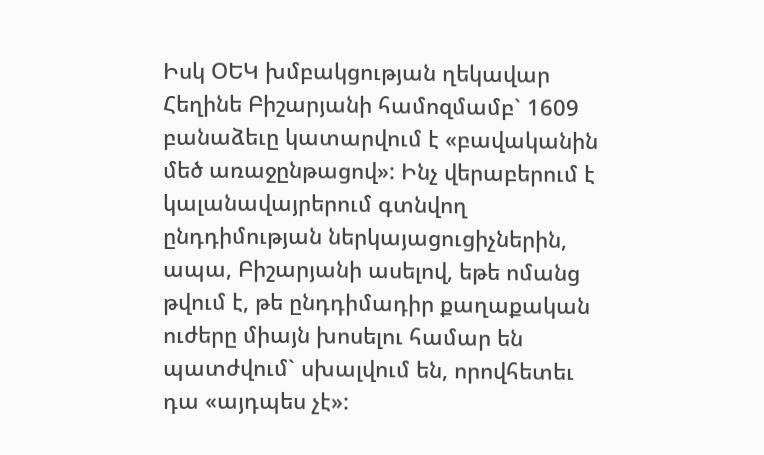Իսկ ՕԵԿ խմբակցության ղեկավար Հեղինե Բիշարյանի համոզմամբ` 1609 բանաձեւը կատարվում է «բավականին մեծ առաջընթացով»: Ինչ վերաբերում է կալանավայրերում գտնվող ընդդիմության ներկայացուցիչներին, ապա, Բիշարյանի ասելով, եթե ոմանց թվում է, թե ընդդիմադիր քաղաքական ուժերը միայն խոսելու համար են պատժվում` սխալվում են, որովհետեւ դա «այդպես չէ»: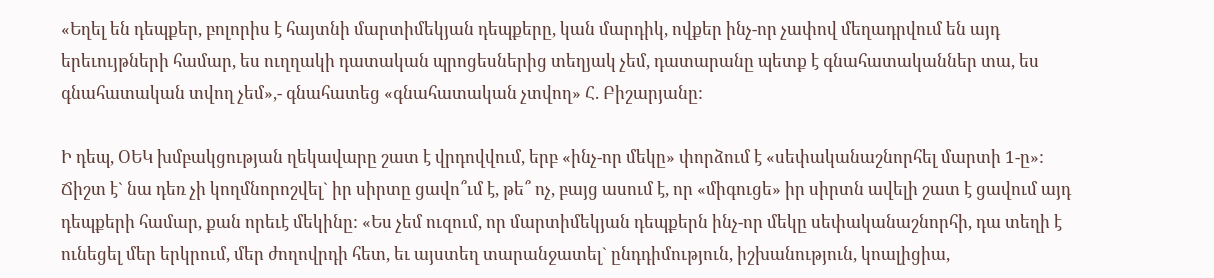«Եղել են դեպքեր, բոլորիս է հայտնի մարտիմեկյան դեպքերը, կան մարդիկ, ովքեր ինչ-որ չափով մեղադրվում են այդ երեւույթների համար, ես ուղղակի դատական պրոցեսներից տեղյակ չեմ, դատարանը պետք է գնահատականներ տա, ես գնահատական տվող չեմ»,- գնահատեց «գնահատական չտվող» Հ. Բիշարյանը:

Ի դեպ, ՕԵԿ խմբակցության ղեկավարը շատ է վրդովվում, երբ «ինչ-որ մեկը» փորձում է «սեփականաշնորհել մարտի 1-ը»: Ճիշտ է` նա դեռ չի կողմնորոշվել` իր սիրտը ցավո՞ւմ է, թե՞ ոչ, բայց ասում է, որ «միգուցե» իր սիրտն ավելի շատ է ցավում այդ դեպքերի համար, քան որեւէ մեկինը: «Ես չեմ ուզում, որ մարտիմեկյան դեպքերն ինչ-որ մեկը սեփականաշնորհի, դա տեղի է ունեցել մեր երկրում, մեր ժողովրդի հետ, եւ այստեղ տարանջատել` ընդդիմություն, իշխանություն, կոալիցիա,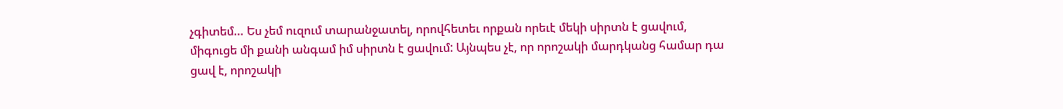չգիտեմ… Ես չեմ ուզում տարանջատել, որովհետեւ որքան որեւէ մեկի սիրտն է ցավում, միգուցե մի քանի անգամ իմ սիրտն է ցավում: Այնպես չէ, որ որոշակի մարդկանց համար դա ցավ է, որոշակի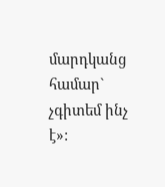մարդկանց համար` չգիտեմ ինչ է»: